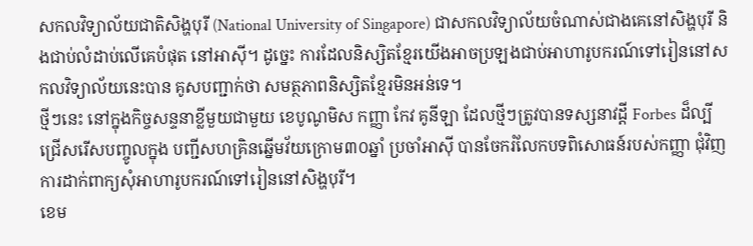សកលវិទ្យាល័យជាតិសិង្ហបុរី (National University of Singapore) ជាសកលវិទ្យាល័យចំណាស់ជាងគេនៅសិង្ហបុរី និងជាប់លំដាប់លើគេបំផុត នៅអាស៊ី។ ដូច្នេះ ការដែលនិស្សិតខ្មែរយើងអាចប្រឡងជាប់អាហារូបករណ៍ទៅរៀននៅសកលវិទ្យាល័យនេះបាន គូសបញ្ជាក់ថា សមត្ថភាពនិស្សិតខ្មែរមិនអន់ទេ។
ថ្មីៗនេះ នៅក្នុងកិច្ចសន្ទនាខ្លីមួយជាមួយ ខេបូណូមិស កញ្ញា កែវ គូនីឡា ដែលថ្មីៗត្រូវបានទស្សនាវដ្ដី Forbes ដ៏ល្បី ជ្រើសរើសបញ្ចូលក្នុង បញ្ជីសហគ្រិនឆ្នើមវ័យក្រោម៣០ឆ្នាំ ប្រចាំអាស៊ី បានចែករំលែកបទពិសោធន៍របស់កញ្ញា ជុំវិញការដាក់ពាក្យសុំអាហារូបករណ៍ទៅរៀននៅសិង្ហបុរី។
ខេម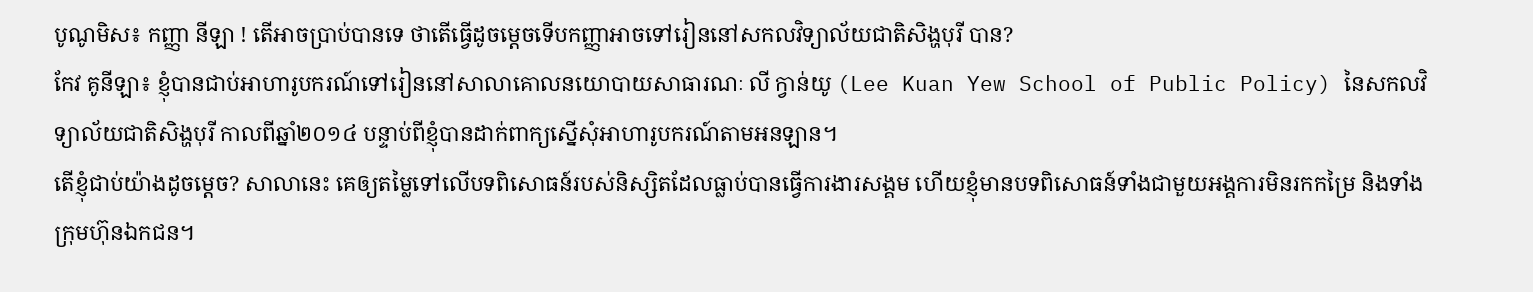បូណូមិស៖ កញ្ញា នីឡា ! តើអាចប្រាប់បានទេ ថាតើធ្វើដូចម្ដេចទើបកញ្ញាអាចទៅរៀននៅសកលវិទ្យាល័យជាតិសិង្ហបុរី បាន?
កែវ គូនីឡា៖ ខ្ញុំបានជាប់អាហារូបករណ៍ទៅរៀននៅសាលាគោលនយោបាយសាធារណៈ លី ក្វាន់យូ (Lee Kuan Yew School of Public Policy) នៃសកលវិទ្យាល័យជាតិសិង្ហបុរី កាលពីឆ្នាំ២០១៤ បន្ទាប់ពីខ្ញុំបានដាក់ពាក្យស្នើសុំអាហារូបករណ៍តាមអនឡាន។
តើខ្ញុំជាប់យ៉ាងដូចម្ដេច? សាលានេះ គេឲ្យតម្លៃទៅលើបទពិសោធន៍របស់និស្សិតដែលធ្លាប់បានធ្វើការងារសង្គម ហើយខ្ញុំមានបទពិសោធន៍ទាំងជាមួយអង្គការមិនរកកម្រៃ និងទាំងក្រុមហ៊ុនឯកជន។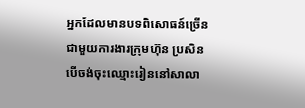អ្នកដែលមានបទពិសោធន៍ច្រើនជាមួយការងារក្រុមហ៊ុន ប្រសិនបើចង់ចុះឈ្មោះរៀននៅសាលា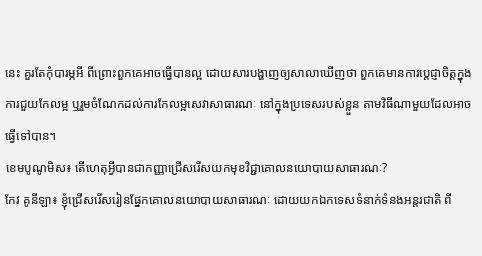នេះ គួរតែកុំបារម្ភអី ពីព្រោះពួកគេអាចធ្វើបានល្អ ដោយសារបង្ហាញឲ្យសាលាឃើញថា ពួកគេមានការប្តេជ្ញាចិត្តក្នុងការជួយកែលម្អ ឬរួមចំណែកដល់ការកែលម្អសេវាសាធារណៈ នៅក្នុងប្រទេសរបស់ខ្លួន តាមវិធីណាមួយដែលអាចធ្វើទៅបាន។
ខេមបូណូមិស៖ តើហេតុអ្វីបានជាកញ្ញាជ្រើសរើសយកមុខវិជ្ជាគោលនយោបាយសាធារណៈ?
កែវ គូនីឡា៖ ខ្ញុំជ្រើសរើសរៀនផ្នែកគោលនយោបាយសាធារណៈ ដោយយកឯកទេសទំនាក់ទំនងអន្តរជាតិ ពី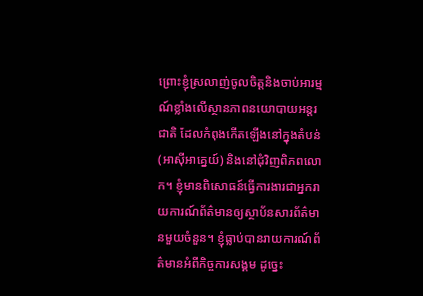ព្រោះខ្ញុំស្រលាញ់ចូលចិត្តនិងចាប់អារម្មណ៍ខ្លាំងលើស្ថានភាពនយោបាយអន្តរជាតិ ដែលកំពុងកើតឡើងនៅក្នុងតំបន់ (អាស៊ីអាគ្នេយ៍) និងនៅជុំវិញពិភពលោក។ ខ្ញុំមានពិសោធន៍ធ្វើការងារជាអ្នករាយការណ៍ព័ត៌មានឲ្យស្ថាប័នសារព័ត៌មានមួយចំនួន។ ខ្ញុំធ្លាប់បានរាយការណ៍ព័ត៌មានអំពីកិច្ចការសង្គម ដូច្នេះ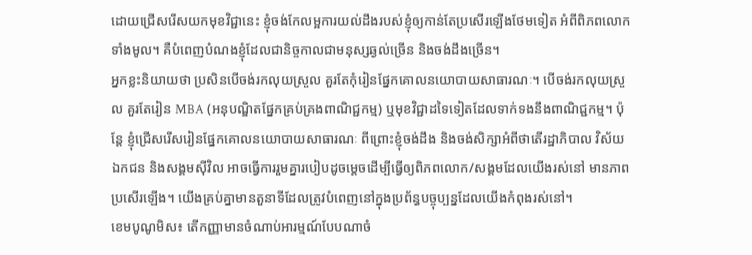ដោយជ្រើសរើសយកមុខវិជ្ជានេះ ខ្ញុំចង់កែលម្អការយល់ដឹងរបស់ខ្ញុំឲ្យកាន់តែប្រសើរឡើងថែមទៀត អំពីពិភពលោកទាំងមូល។ គឺបំពេញបំណងខ្ញុំដែលជានិច្ចកាលជាមនុស្សឆ្ងល់ច្រើន និងចង់ដឹងច្រើន។
អ្នកខ្លះនិយាយថា ប្រសិនបើចង់រកលុយស្រួល គួរតែកុំរៀនផ្នែកគោលនយោបាយសាធារណៈ។ បើចង់រកលុយស្រួល គួរតែរៀន MBA (អនុបណ្ឌិតផ្នែកគ្រប់គ្រងពាណិជ្ជកម្ម) ឬមុខវិជ្ជាដទៃទៀតដែលទាក់ទងនឹងពាណិជ្ជកម្ម។ ប៉ុន្តែ ខ្ញុំជ្រើសរើសរៀនផ្នែកគោលនយោបាយសាធារណៈ ពីព្រោះខ្ញុំចង់ដឹង និងចង់សិក្សាអំពីថាតើរដ្ឋាភិបាល វិស័យឯកជន និងសង្គមស៊ីវិល អាចធ្វើការរួមគ្នារបៀបដូចម្ដេចដើម្បីធ្វើឲ្យពិភពលោក/សង្គមដែលយើងរស់នៅ មានភាពប្រសើរឡើង។ យើងគ្រប់គ្នាមានតួនាទីដែលត្រូវបំពេញនៅក្នុងប្រព័ន្ធបច្ចុប្បន្នដែលយើងកំពុងរស់នៅ។
ខេមបូណូមិស៖ តើកញ្ញាមានចំណាប់អារម្មណ៍បែបណាចំ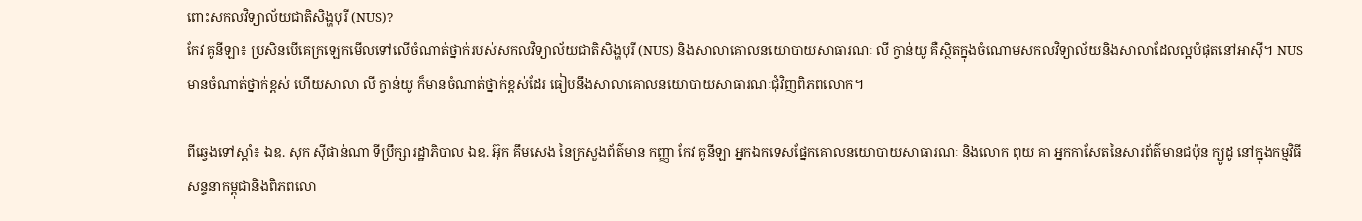ពោះសកលវិទ្យាល័យជាតិសិង្ហបុរី (NUS)?
កែវ គូនីឡា៖ ប្រសិនបើគេក្រឡេកមើលទៅលើចំណាត់ថ្នាក់របស់សកលវិទ្យាល័យជាតិសិង្ហបុរី (NUS) និងសាលាគោលនយោបាយសាធារណៈ លី ក្វាន់យូ គឺស្ថិតក្នុងចំណោមសកលវិទ្យាល័យនិងសាលាដែលល្អបំផុតនៅអាស៊ី។ NUS មានចំណាត់ថ្នាក់ខ្ពស់ ហើយសាលា លី ក្វាន់យូ ក៏មានចំណាត់ថ្នាក់ខ្ពស់ដែរ ធៀបនឹងសាលាគោលនយោបាយសាធារណៈជុំវិញពិភពលោក។

ពីឆ្វេងទៅស្ដាំ៖ ឯឧ. សុក ស៊ីផាន់ណា ទីប្រឹក្សារដ្ឋាភិបាល ឯឧ. អ៊ុក គឹមសេង នៃក្រសួងព័ត៌មាន កញ្ញា កែវ គូនីឡា អ្នកឯកទេសផ្នែកគោលនយោបាយសាធារណៈ និងលោក ពុយ គា អ្នកកាសែតនៃសារព័ត៌មានជប៉ុន ក្យូដូ នៅក្នុងកម្មវិធីសន្ទនាកម្ពុជានិងពិភពលោ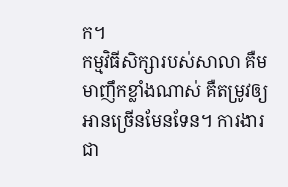ក។
កម្មវិធីសិក្សារបស់សាលា គឺមមាញឹកខ្លាំងណាស់ គឺតម្រូវឲ្យអានច្រើនមែនទែន។ ការងារជា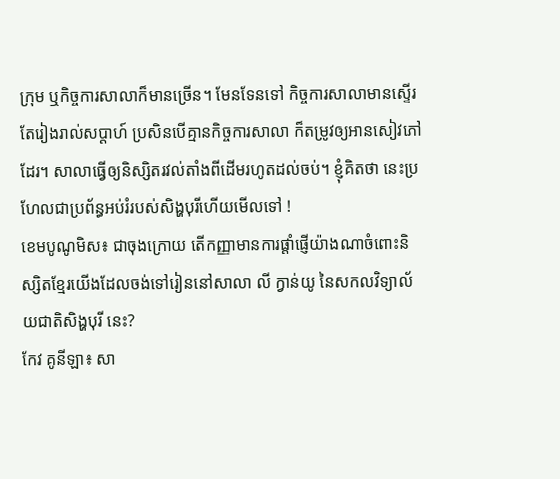ក្រុម ឬកិច្ចការសាលាក៏មានច្រើន។ មែនទែនទៅ កិច្ចការសាលាមានស្ទើរតែរៀងរាល់សប្ដាហ៍ ប្រសិនបើគ្មានកិច្ចការសាលា ក៏តម្រូវឲ្យអានសៀវភៅដែរ។ សាលាធ្វើឲ្យនិស្សិតរវល់តាំងពីដើមរហូតដល់ចប់។ ខ្ញុំគិតថា នេះប្រហែលជាប្រព័ន្ធអប់រំរបស់សិង្ហបុរីហើយមើលទៅ !
ខេមបូណូមិស៖ ជាចុងក្រោយ តើកញ្ញាមានការផ្ដាំផ្ញើយ៉ាងណាចំពោះនិស្សិតខ្មែរយើងដែលចង់ទៅរៀននៅសាលា លី ក្វាន់យូ នៃសកលវិទ្យាល័យជាតិសិង្ហបុរី នេះ?
កែវ គូនីឡា៖ សា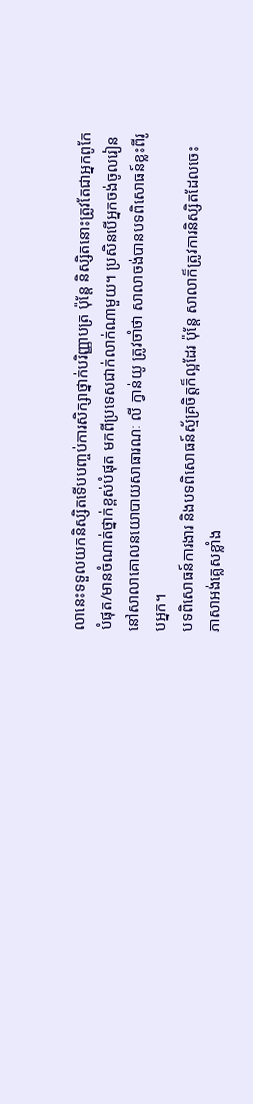លានេះទទួលយកនិស្សិតទើបបញ្ចប់ការសិក្សាថ្នាក់បរិញ្ញាបត្រ ប៉ុន្តែ និស្សិតនោះត្រូវតែជាអ្នកពូកែបំផុត/មានចំណាត់ថ្នាក់ខ្ពស់បំផុត មកពីប្រទេសជាក់លាក់ណាមួយ។ ប្រសិនបើអ្នកចង់ចូលរៀននៅសាលាគោលនយោបាយសាធារណៈ លី ក្វាន់យូ ត្រូវចាំថា សាលាចង់បានបទពិសោធន៍ខ្លះពីរូបអ្នក។
បទពិសោធន៍ការងារ និងបទពិសោធន៍ស្ម័គ្រចិត្តក៏ល្អដែរ ប៉ុន្តែ សាលាក៏ត្រូវការនិស្សិតដែលចេះភាសាអង់គ្លេសខ្លាំង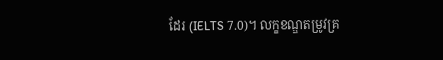ដែរ (IELTS 7.0)។ លក្ខខណ្ឌតម្រូវគ្រ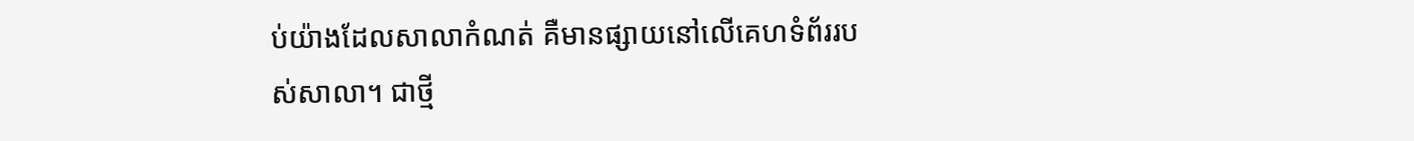ប់យ៉ាងដែលសាលាកំណត់ គឺមានផ្សាយនៅលើគេហទំព័ររបស់សាលា។ ជាថ្មី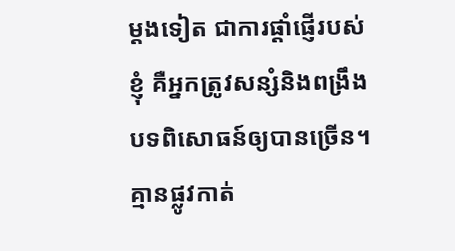ម្ដងទៀត ជាការផ្ដាំផ្ញើរបស់ខ្ញុំ គឺអ្នកត្រូវសន្សំនិងពង្រឹងបទពិសោធន៍ឲ្យបានច្រើន។ គ្មានផ្លូវកាត់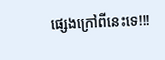ផ្សេងក្រៅពីនេះទេ!!!